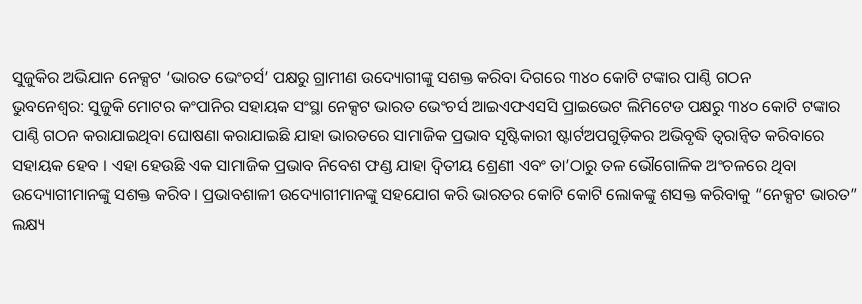ସୁଜୁକିର ଅଭିଯାନ ନେକ୍ସଟ ‘ଭାରତ ଭେଂଚର୍ସ’ ପକ୍ଷରୁ ଗ୍ରାମୀଣ ଉଦ୍ୟୋଗୀଙ୍କୁ ସଶକ୍ତ କରିବା ଦିଗରେ ୩୪୦ କୋଟି ଟଙ୍କାର ପାଣ୍ଠି ଗଠନ
ଭୁବନେଶ୍ୱର: ସୁଜୁକି ମୋଟର କଂପାନିର ସହାୟକ ସଂସ୍ଥା ନେକ୍ସଟ ଭାରତ ଭେଂଚର୍ସ ଆଇଏଫଏସସି ପ୍ରାଇଭେଟ ଲିମିଟେଡ ପକ୍ଷରୁ ୩୪୦ କୋଟି ଟଙ୍କାର ପାଣ୍ଠି ଗଠନ କରାଯାଇଥିବା ଘୋଷଣା କରାଯାଇଛି ଯାହା ଭାରତରେ ସାମାଜିକ ପ୍ରଭାବ ସୃଷ୍ଟିକାରୀ ଷ୍ଟାର୍ଟଅପଗୁଡ଼ିକର ଅଭିବୃଦ୍ଧି ତ୍ୱରାନ୍ୱିତ କରିବାରେ ସହାୟକ ହେବ । ଏହା ହେଉଛି ଏକ ସାମାଜିକ ପ୍ରଭାବ ନିବେଶ ଫଣ୍ଡ ଯାହା ଦ୍ୱିତୀୟ ଶ୍ରେଣୀ ଏବଂ ତା’ଠାରୁ ତଳ ଭୌଗୋଳିକ ଅଂଚଳରେ ଥିବା ଉଦ୍ୟୋଗୀମାନଙ୍କୁ ସଶକ୍ତ କରିବ । ପ୍ରଭାବଶାଳୀ ଉଦ୍ୟୋଗୀମାନଙ୍କୁ ସହଯୋଗ କରି ଭାରତର କୋଟି କୋଟି ଲୋକଙ୍କୁ ଶସକ୍ତ କରିବାକୁ “ନେକ୍ସଟ ଭାରତ” ଲକ୍ଷ୍ୟ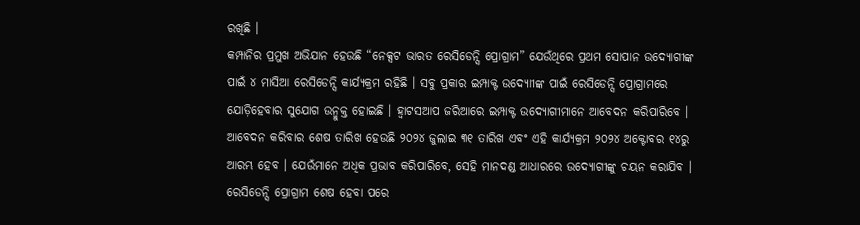ରଖିଛି ।
କମ୍ପାନିର ପ୍ରମୁଖ ଅଭିଯାନ ହେଉଛି “ନେକ୍ସଟ ଭାରତ ରେସିଡେନ୍ସି ପ୍ରୋଗ୍ରାମ” ଯେଉଁଥିରେ ପ୍ରଥମ ସୋପାନ ଉଦ୍ୟୋଗୀଙ୍କ ପାଇଁ ୪ ମାସିଆ ରେସିଡେନ୍ସି କାର୍ଯ୍ୟକ୍ରମ ରହିଛି । ସବୁ ପ୍ରକାର ଇମ୍ପାକ୍ଟ ଉଦ୍ୟୋୀଙ୍କ ପାଇଁ ରେସିଡେନ୍ସି ପ୍ରୋଗ୍ରାମରେ ଯୋଡ଼ିହେବାର ସୁଯୋଗ ଉନ୍ମୁକ୍ତ ହୋଇଛି । ହ୍ୱାଟସଆପ ଜରିଆରେ ଇମ୍ପାକ୍ଟ ଉଦ୍ୟୋଗୀମାନେ ଆବେଦନ କରିପାରିବେ । ଆବେଦନ କରିବାର ଶେଷ ତାରିଖ ହେଉଛି ୨୦୨୪ ଜୁଲାଇ ୩୧ ତାରିଖ ଏବଂ ଏହି କାର୍ଯ୍ୟକ୍ରମ ୨୦୨୪ ଅକ୍ଟୋବର ୧୪ରୁ ଆରମ୍ଭ ହେବ । ଯେଉଁମାନେ ଅଧିକ ପ୍ରଭାବ କରିପାରିବେ, ସେହି ମାନଦଣ୍ଡ ଆଧାରରେ ଉଦ୍ୟୋଗୀଙ୍କୁ ଚୟନ କରାଯିବ ।
ରେସିଡେନ୍ସି ପ୍ରୋଗ୍ରାମ ଶେଷ ହେବା ପରେ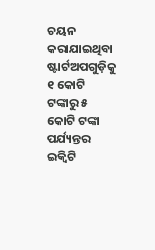ଚୟନ କରାଯାଇଥିବା ଷ୍ଟାର୍ଟଅପଗୁଡ଼ିକୁ ୧ କୋଟି ଟଙ୍କାରୁ ୫ କୋଟି ଟଙ୍କା ପର୍ଯ୍ୟନ୍ତର ଇକ୍ୱିଟି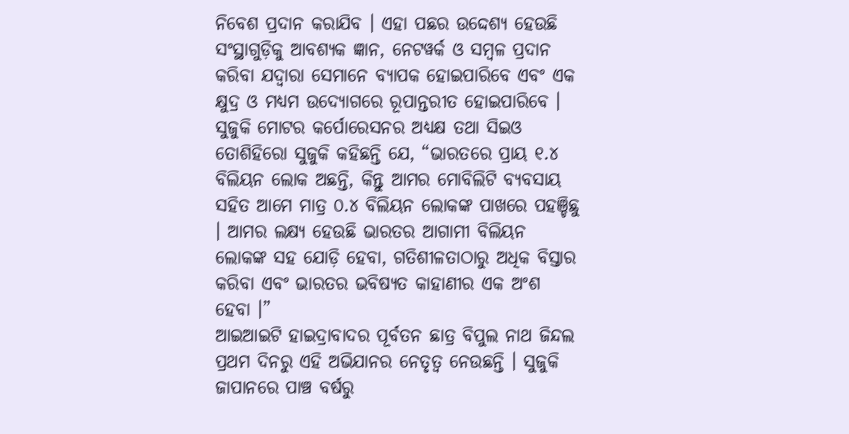ନିବେଶ ପ୍ରଦାନ କରାଯିବ । ଏହା ପଛର ଉଦ୍ଦେଶ୍ୟ ହେଉଛି ସଂସ୍ଥାଗୁଡ଼ିକୁ ଆବଶ୍ୟକ ଜ୍ଞାନ, ନେଟୱର୍କ ଓ ସମ୍ବଳ ପ୍ରଦାନ କରିବା ଯଦ୍ୱାରା ସେମାନେ ବ୍ୟାପକ ହୋଇପାରିବେ ଏବଂ ଏକ କ୍ଷୁଦ୍ର ଓ ମଧ୍ୟମ ଉଦ୍ୟୋଗରେ ରୂପାନ୍ତରୀତ ହୋଇପାରିବେ ।
ସୁଜୁକି ମୋଟର କର୍ପୋରେସନର ଅଧ୍ୟକ୍ଷ ତଥା ସିଇଓ ତୋଶିହିରୋ ସୁଜୁକି କହିଛନ୍ତି ଯେ, “ଭାରତରେ ପ୍ରାୟ ୧.୪ ବିଲିୟନ ଲୋକ ଅଛନ୍ତି, କିନ୍ତୁ ଆମର ମୋବିଲିଟି ବ୍ୟବସାୟ ସହିତ ଆମେ ମାତ୍ର ୦.୪ ବିଲିୟନ ଲୋକଙ୍କ ପାଖରେ ପହଞ୍ଚିଛୁ । ଆମର ଲକ୍ଷ୍ୟ ହେଉଛି ଭାରତର ଆଗାମୀ ବିଲିୟନ ଲୋକଙ୍କ ସହ ଯୋଡ଼ି ହେବା, ଗତିଶୀଳତାଠାରୁ ଅଧିକ ବିସ୍ତାର କରିବା ଏବଂ ଭାରତର ଭବିଷ୍ୟତ କାହାଣୀର ଏକ ଅଂଶ ହେବା ।”
ଆଇଆଇଟି ହାଇଦ୍ରାବାଦର ପୂର୍ବତନ ଛାତ୍ର ବିପୁଲ ନାଥ ଜିନ୍ଦଲ ପ୍ରଥମ ଦିନରୁ ଏହି ଅଭିଯାନର ନେତୃତ୍ୱ ନେଉଛନ୍ତି । ସୁଜୁକି ଜାପାନରେ ପାଞ୍ଚ ବର୍ଷରୁ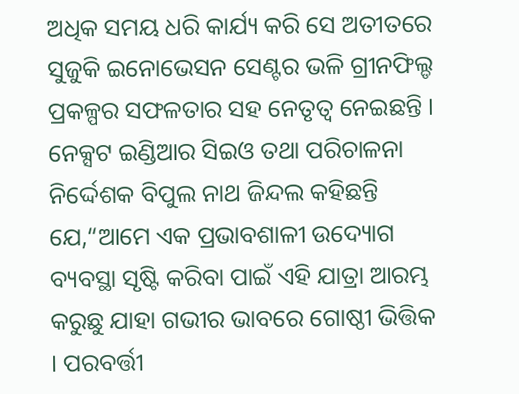ଅଧିକ ସମୟ ଧରି କାର୍ଯ୍ୟ କରି ସେ ଅତୀତରେ ସୁଜୁକି ଇନୋଭେସନ ସେଣ୍ଟର ଭଳି ଗ୍ରୀନଫିଲ୍ଡ ପ୍ରକଳ୍ପର ସଫଳତାର ସହ ନେତୃତ୍ୱ ନେଇଛନ୍ତି ।
ନେକ୍ସଟ ଇଣ୍ଡିଆର ସିଇଓ ତଥା ପରିଚାଳନା ନିର୍ଦ୍ଦେଶକ ବିପୁଲ ନାଥ ଜିନ୍ଦଲ କହିଛନ୍ତି ଯେ,“ଆମେ ଏକ ପ୍ରଭାବଶାଳୀ ଉଦ୍ୟୋଗ ବ୍ୟବସ୍ଥା ସୃଷ୍ଟି କରିବା ପାଇଁ ଏହି ଯାତ୍ରା ଆରମ୍ଭ କରୁଛୁ ଯାହା ଗଭୀର ଭାବରେ ଗୋଷ୍ଠୀ ଭିତ୍ତିକ । ପରବର୍ତ୍ତୀ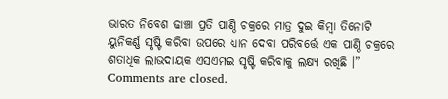ଭାରତ ନିବେଶ ଢାଞ୍ଚା ପ୍ରତି ପାଣ୍ଠି ଚକ୍ରରେ ମାତ୍ର ଦୁଇ କିମ୍ବା ତିନୋଟି ୟୁନିକର୍ଣ୍ଣ ସୃଷ୍ଟି କରିବା ଉପରେ ଧ୍ୟାନ ଦେବା ପରିବର୍ତ୍ତେ ଏକ ପାଣ୍ଠି ଚକ୍ରରେ ଶତାଧିକ ଲାଭଦାୟକ ଏସଏମଇ ସୃଷ୍ଟି କରିବାକୁ ଲକ୍ଷ୍ୟ ରଖିଛି ।”
Comments are closed.